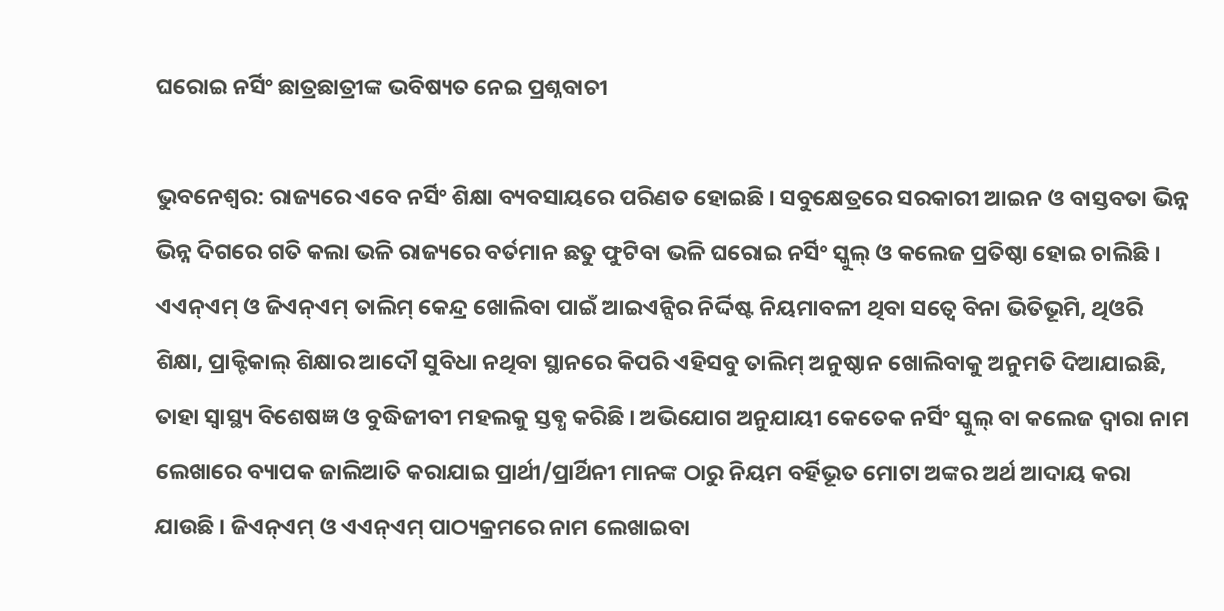ଘରୋଇ ନର୍ସିଂ ଛାତ୍ରଛାତ୍ରୀଙ୍କ ଭବିଷ୍ୟତ ନେଇ ପ୍ରଶ୍ନବାଚୀ

ଭୁବନେଶ୍ୱର: ରାଜ୍ୟରେ ଏବେ ନର୍ସିଂ ଶିକ୍ଷା ବ୍ୟବସାୟରେ ପରିଣତ ହୋଇଛି । ସବୁକ୍ଷେତ୍ରରେ ସରକାରୀ ଆଇନ ଓ ବାସ୍ତବତା ଭିନ୍ନ ଭିନ୍ନ ଦିଗରେ ଗତି କଲା ଭଳି ରାଜ୍ୟରେ ବର୍ତମାନ ଛତୁ ଫୁଟିବା ଭଳି ଘରୋଇ ନର୍ସିଂ ସ୍କୁଲ୍ ଓ କଲେଜ ପ୍ରତିଷ୍ଠା ହୋଇ ଚାଲିଛି । ଏଏନ୍ଏମ୍ ଓ ଜିଏନ୍ଏମ୍ ତାଲିମ୍ କେନ୍ଦ୍ର ଖୋଲିବା ପାଇଁ ଆଇଏନ୍ସିର ନିର୍ଦ୍ଦିଷ୍ଟ ନିୟମାବଳୀ ଥିବା ସତ୍ୱେ ବିନା ଭିତିଭୂମି, ଥିଓରି ଶିକ୍ଷା, ପ୍ରାକ୍ଟିକାଲ୍ ଶିକ୍ଷାର ଆଦୌ ସୁବିଧା ନଥିବା ସ୍ଥାନରେ କିପରି ଏହିସବୁ ତାଲିମ୍ ଅନୁଷ୍ଠାନ ଖୋଲିବାକୁ ଅନୁମତି ଦିଆଯାଇଛି, ତାହା ସ୍ୱାସ୍ଥ୍ୟ ବିଶେଷଜ୍ଞ ଓ ବୁଦ୍ଧିଜୀବୀ ମହଲକୁ ସ୍ତବ୍ଧ କରିଛି । ଅଭିଯୋଗ ଅନୁଯାୟୀ କେତେକ ନର୍ସିଂ ସ୍କୁଲ୍ ବା କଲେଜ ଦ୍ୱାରା ନାମ ଲେଖାରେ ବ୍ୟାପକ ଜାଲିଆତି କରାଯାଇ ପ୍ରାର୍ଥୀ/ପ୍ରାର୍ଥିନୀ ମାନଙ୍କ ଠାରୁ ନିୟମ ବର୍ହିଭୂତ ମୋଟା ଅଙ୍କର ଅର୍ଥ ଆଦାୟ କରା ଯାଉଛି । ଜିଏନ୍ଏମ୍ ଓ ଏଏନ୍ଏମ୍ ପାଠ୍ୟକ୍ରମରେ ନାମ ଲେଖାଇବା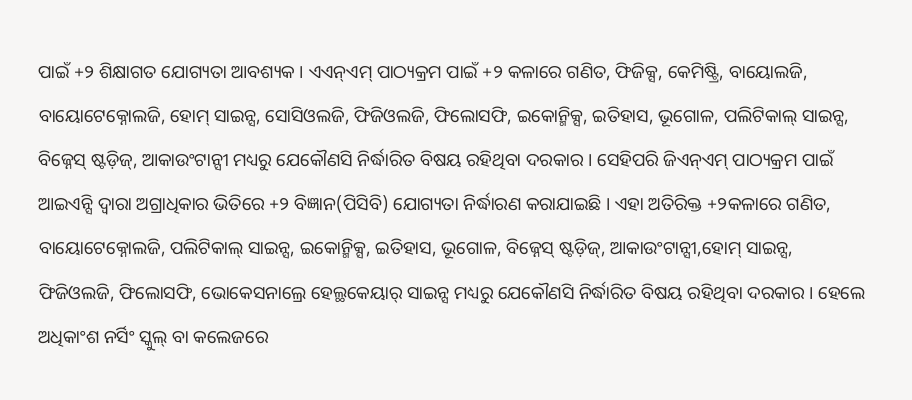ପାଇଁ +୨ ଶିକ୍ଷାଗତ ଯୋଗ୍ୟତା ଆବଶ୍ୟକ । ଏଏନ୍ଏମ୍ ପାଠ୍ୟକ୍ରମ ପାଇଁ +୨ କଳାରେ ଗଣିତ, ଫିଜିକ୍ସ, କେମିଷ୍ଟ୍ରି, ବାୟୋଲଜି, ବାୟୋଟେକ୍ନୋଲଜି, ହୋମ୍ ସାଇନ୍ସ, ସୋସିଓଲଜି, ଫିଜିଓଲଜି, ଫିଲୋସଫି, ଇକୋନ୍ମିକ୍ସ, ଇତିହାସ, ଭୂଗୋଳ, ପଲିଟିକାଲ୍ ସାଇନ୍ସ, ବିଜ୍ନେସ୍ ଷ୍ଟଡ଼ିଜ୍, ଆକାଉଂଟାନ୍ସୀ ମଧ୍ୟରୁ ଯେକୌଣସି ନିର୍ଦ୍ଧାରିତ ବିଷୟ ରହିଥିବା ଦରକାର । ସେହିପରି ଜିଏନ୍ଏମ୍ ପାଠ୍ୟକ୍ରମ ପାଇଁ ଆଇଏନ୍ସି ଦ୍ୱାରା ଅଗ୍ରାଧିକାର ଭିତିରେ +୨ ବିଜ୍ଞାନ(ପିସିବି) ଯୋଗ୍ୟତା ନିର୍ଦ୍ଧାରଣ କରାଯାଇଛି । ଏହା ଅତିରିକ୍ତ +୨କଳାରେ ଗଣିତ, ବାୟୋଟେକ୍ନୋଲଜି, ପଲିଟିକାଲ୍ ସାଇନ୍ସ, ଇକୋନ୍ମିକ୍ସ, ଇତିହାସ, ଭୂଗୋଳ, ବିଜ୍ନେସ୍ ଷ୍ଟଡ଼ିଜ୍, ଆକାଉଂଟାନ୍ସୀ,ହୋମ୍ ସାଇନ୍ସ, ଫିଜିଓଲଜି, ଫିଲୋସଫି, ଭୋକେସନାଲ୍ରେ ହେଲ୍ଥକେୟାର୍ ସାଇନ୍ସ ମଧ୍ୟରୁ ଯେକୌଣସି ନିର୍ଦ୍ଧାରିତ ବିଷୟ ରହିଥିବା ଦରକାର । ହେଲେ ଅଧିକାଂଶ ନର୍ସିଂ ସ୍କୁଲ୍ ବା କଲେଜରେ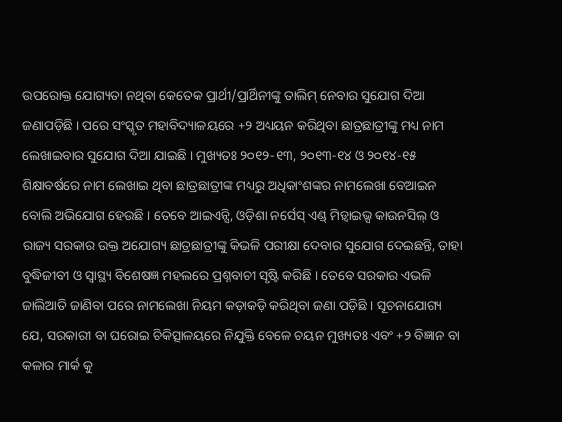ଉପରୋକ୍ତ ଯୋଗ୍ୟତା ନଥିବା କେତେକ ପ୍ରାର୍ଥୀ/ପ୍ରାର୍ଥିନୀଙ୍କୁ ତାଲିମ୍ ନେବାର ସୁଯୋଗ ଦିଆ ଜଣାପଡ଼ିଛି । ପରେ ସଂସ୍କୃତ ମହାବିଦ୍ୟାଳୟରେ +୨ ଅଧ୍ୟୟନ କରିଥିବା ଛାତ୍ରଛାତ୍ରୀଙ୍କୁ ମଧ୍ୟ ନାମ ଲେଖାଇବାର ସୁଯୋଗ ଦିଆ ଯାଇଛି । ମୁଖ୍ୟତଃ ୨୦୧୨-୧୩, ୨୦୧୩-୧୪ ଓ ୨୦୧୪-୧୫ ଶିକ୍ଷାବର୍ଷରେ ନାମ ଲେଖାଇ ଥିବା ଛାତ୍ରଛାତ୍ରୀଙ୍କ ମଧ୍ୟରୁ ଅଧିକାଂଶଙ୍କର ନାମଲେଖା ବେଆଇନ ବୋଲି ଅଭିଯୋଗ ହେଉଛି । ତେବେ ଆଇଏନ୍ସି, ଓଡ଼ିଶା ନର୍ସେସ୍ ଏଣ୍ଡ୍ ମିଡ଼୍ୱାଇଭ୍ସ କାଉନସିଲ୍ ଓ ରାଜ୍ୟ ସରକାର ଉକ୍ତ ଅଯୋଗ୍ୟ ଛାତ୍ରଛାତ୍ରୀଙ୍କୁ କିଭଳି ପରୀକ୍ଷା ଦେବାର ସୁଯୋଗ ଦେଇଛନ୍ତି, ତାହା ବୁଦ୍ଧିଜୀବୀ ଓ ସ୍ୱାସ୍ଥ୍ୟ ବିଶେଷଜ୍ଞ ମହଲରେ ପ୍ରଶ୍ନବାଚୀ ସୃଷ୍ଟି କରିଛି । ତେବେ ସରକାର ଏଭଳି ଜାଲିଆତି ଜାଣିବା ପରେ ନାମଲେଖା ନିୟମ କଡ଼ାକଡ଼ି କରିଥିବା ଜଣା ପଡ଼ିଛି । ସୂଚନାଯୋଗ୍ୟ ଯେ, ସରକାରୀ ବା ଘରୋଇ ଚିକିତ୍ସାଳୟରେ ନିଯୁକ୍ତି ବେଳେ ଚୟନ ମୁଖ୍ୟତଃ ଏବଂ +୨ ବିଜ୍ଞାନ ବା କଳାର ମାର୍କ କୁ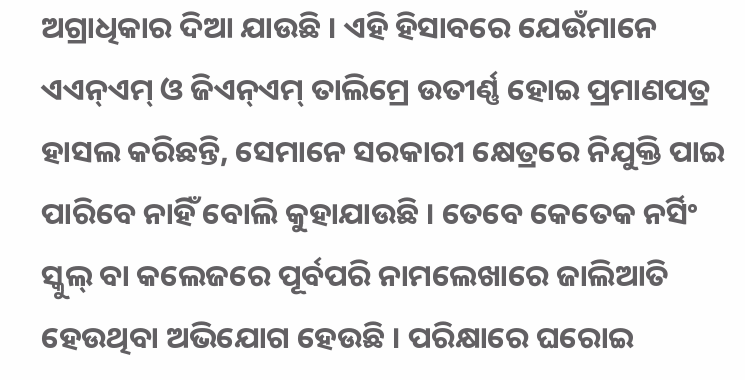ଅଗ୍ରାଧିକାର ଦିଆ ଯାଉଛି । ଏହି ହିସାବରେ ଯେଉଁମାନେ ଏଏନ୍ଏମ୍ ଓ ଜିଏନ୍ଏମ୍ ତାଲିମ୍ରେ ଉତୀର୍ଣ୍ଣ ହୋଇ ପ୍ରମାଣପତ୍ର ହାସଲ କରିଛନ୍ତି, ସେମାନେ ସରକାରୀ କ୍ଷେତ୍ରରେ ନିଯୁକ୍ତି ପାଇ ପାରିବେ ନାହିଁ ବୋଲି କୁହାଯାଉଛି । ତେବେ କେତେକ ନର୍ସିଂ ସ୍କୁଲ୍ ବା କଲେଜରେ ପୂର୍ବପରି ନାମଲେଖାରେ ଜାଲିଆତି ହେଉଥିବା ଅଭିଯୋଗ ହେଉଛି । ପରିକ୍ଷାରେ ଘରୋଇ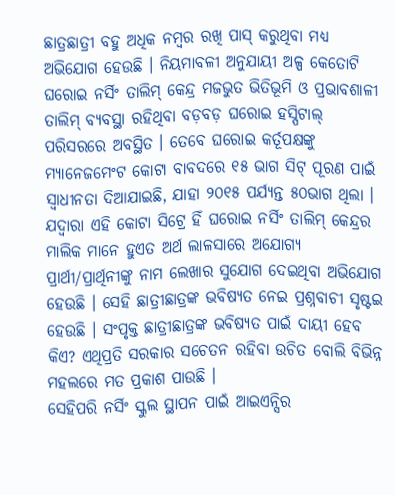ଛାତ୍ରଛାତ୍ରୀ ବହୁ ଅଧିକ ନମ୍ବର ରଖି ପାସ୍ କରୁଥିବା ମଧ୍ୟ ଅଭିଯୋଗ ହେଉଛି । ନିୟମାବଳୀ ଅନୁଯାୟୀ ଅଳ୍ପ କେତୋଟି ଘରୋଇ ନର୍ସିଂ ତାଲିମ୍ କେନ୍ଦ୍ର ମଜଭୁତ ଭିତିଭୂମି ଓ ପ୍ରଭାବଶାଳୀ ତାଲିମ୍ ବ୍ୟବସ୍ଥା ରହିଥିବା ବଡ଼ବଡ଼ ଘରୋଇ ହସ୍ପିଟାଲ୍ ପରିସରରେ ଅବସ୍ଥିତ । ତେବେ ଘରୋଇ କର୍ତୂପକ୍ଷଙ୍କୁ ମ୍ୟାନେଜମେଂଟ କୋଟା ବାବଦରେ ୧୫ ଭାଗ ସିଟ୍ ପୂରଣ ପାଇଁ ସ୍ୱାଧୀନତା ଦିଆଯାଇଛି, ଯାହା ୨୦୧୫ ପର୍ଯ୍ୟନ୍ତ ୫୦ଭାଗ ଥିଲା । ଯଦ୍ୱାରା ଏହି କୋଟା ସିଟ୍ରେ ହିଁ ଘରୋଇ ନର୍ସିଂ ତାଲିମ୍ କେନ୍ଦ୍ରର ମାଲିକ ମାନେ ହୁଏତ ଅର୍ଥ ଲାଳସାରେ ଅଯୋଗ୍ୟ ପ୍ରାର୍ଥୀ/ପ୍ରାର୍ଥିନୀଙ୍କୁ ନାମ ଲେଖାର ସୁଯୋଗ ଦେଇଥିବା ଅଭିଯୋଗ ହେଉଛି । ସେହି ଛାତ୍ରୀଛାତ୍ରଙ୍କ ଭବିଷ୍ୟତ ନେଇ ପ୍ରଶ୍ନବାଚୀ ସୃଷ୍ଟଇ ହେଉଛି । ସଂପୃକ୍ତ ଛାତ୍ରୀଛାତ୍ରଙ୍କ ଭବିଷ୍ୟତ ପାଇଁ ଦାୟୀ ହେବ କିଏ? ଏଥିପ୍ରତି ସରକାର ସଚେତନ ରହିବା ଉଚିତ ବୋଲି ବିଭିନ୍ନ ମହଲରେ ମତ ପ୍ରକାଶ ପାଉଛି ।
ସେହିପରି ନର୍ସିଂ ସ୍କୁଲ ସ୍ଥାପନ ପାଇଁ ଆଇଏନ୍ସିର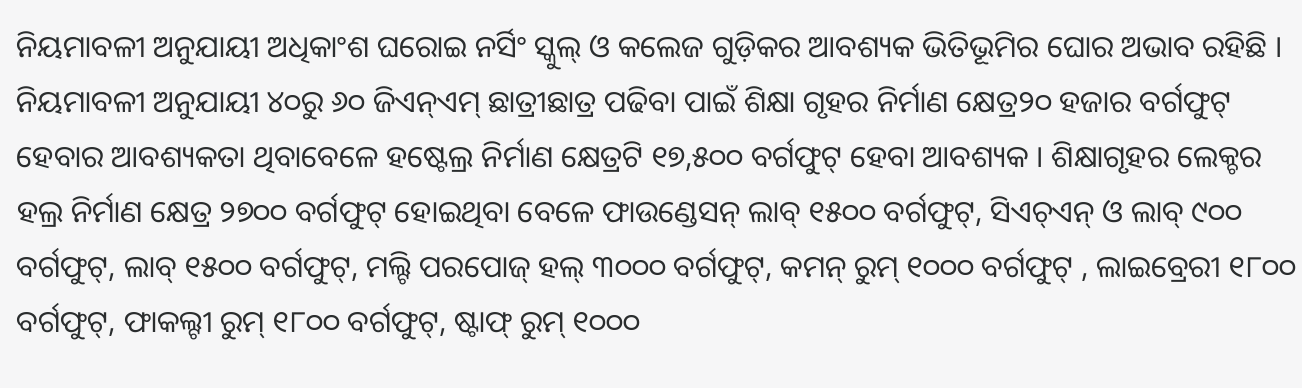ନିୟମାବଳୀ ଅନୁଯାୟୀ ଅଧିକାଂଶ ଘରୋଇ ନର୍ସିଂ ସ୍କୁଲ୍ ଓ କଲେଜ ଗୁଡ଼ିକର ଆବଶ୍ୟକ ଭିତିଭୂମିର ଘୋର ଅଭାବ ରହିଛି । ନିୟମାବଳୀ ଅନୁଯାୟୀ ୪୦ରୁ ୬୦ ଜିଏନ୍ଏମ୍ ଛାତ୍ରୀଛାତ୍ର ପଢିବା ପାଇଁ ଶିକ୍ଷା ଗୃହର ନିର୍ମାଣ କ୍ଷେତ୍ର୨୦ ହଜାର ବର୍ଗଫୁଟ୍ ହେବାର ଆବଶ୍ୟକତା ଥିବାବେଳେ ହଷ୍ଟେଲ୍ର ନିର୍ମାଣ କ୍ଷେତ୍ରଟି ୧୭,୫୦୦ ବର୍ଗଫୁଟ୍ ହେବା ଆବଶ୍ୟକ । ଶିକ୍ଷାଗୃହର ଲେକ୍ଚର ହଲ୍ର ନିର୍ମାଣ କ୍ଷେତ୍ର ୨୭୦୦ ବର୍ଗଫୁଟ୍ ହୋଇଥିବା ବେଳେ ଫାଉଣ୍ଡେସନ୍ ଲାବ୍ ୧୫୦୦ ବର୍ଗଫୁଟ୍, ସିଏଚ୍ଏନ୍ ଓ ଲାବ୍ ୯୦୦ ବର୍ଗଫୁଟ୍, ଲାବ୍ ୧୫୦୦ ବର୍ଗଫୁଟ୍, ମଲ୍ଟି ପରପୋଜ୍ ହଲ୍ ୩୦୦୦ ବର୍ଗଫୁଟ୍, କମନ୍ ରୁମ୍ ୧୦୦୦ ବର୍ଗଫୁଟ୍ , ଲାଇବ୍ରେରୀ ୧୮୦୦ ବର୍ଗଫୁଟ୍, ଫାକଲ୍ଟୀ ରୁମ୍ ୧୮୦୦ ବର୍ଗଫୁଟ୍, ଷ୍ଟାଫ୍ ରୁମ୍ ୧୦୦୦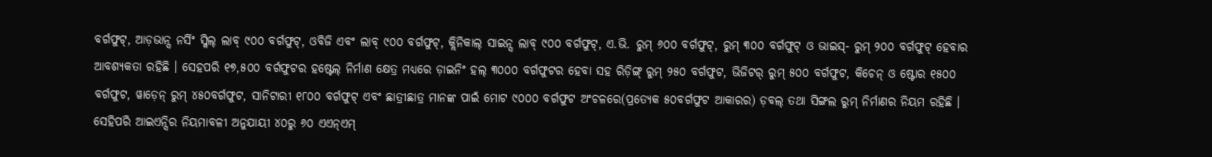ବର୍ଗଫୁଟ୍, ଆଡ଼ଭାନ୍ସ ନର୍ସିଂ ସ୍କିଲ୍ ଲାବ୍ ୯୦୦ ବର୍ଗଫୁଟ୍, ଓବିଜି ଏବଂ ଲାବ୍ ୯୦୦ ବର୍ଗଫୁଟ୍, କ୍ଲିନିକାଲ୍ ସାଇନ୍ସ ଲାବ୍ ୯୦୦ ବର୍ଗଫୁଟ୍, ଏ.ଭି. ରୁମ୍ ୬୦୦ ବର୍ଗଫୁଟ୍, ରୁମ୍ ୩୦୦ ବର୍ଗଫୁଟ୍ ଓ ଭାଇସ୍- ରୁମ୍ ୨୦୦ ବର୍ଗଫୁଟ୍ ହେବାର ଆବଶ୍ୟକତା ରହିଛି । ସେହପରି ୧୭,୫୦୦ ବର୍ଗଫୁଟର ହଷ୍ଟେଲ୍ ନିର୍ମାଣ କ୍ଷେତ୍ର ମଧ୍ୟରେ ଡ଼ାଇନିଂ ହଲ୍ ୩୦୦୦ ବର୍ଗଫୁଟର ହେବା ସହ ରିଡ଼ିଙ୍ଗ୍ ରୁମ୍ ୨୫୦ ବର୍ଗଫୁଟ, ଭିଜିଟର୍ ରୁମ୍ ୫୦୦ ବର୍ଗଫୁଟ, କିଚେନ୍ ଓ ଷ୍ଟୋର ୧୫୦୦ ବର୍ଗଫୁଟ, ୱାଡ଼େନ୍ ରୁମ୍ ୪୫୦ବର୍ଗଫୁଟ, ସାନିଟାରୀ ୧୮୦୦ ବର୍ଗଫୁଟ୍ ଏବଂ ଛାତ୍ରୀଛାତ୍ର ମାନଙ୍କ ପାଇଁ ମୋଟ ୯୦୦୦ ବର୍ଗଫୁଟ ଅଂଚଳରେ(ପ୍ରତ୍ୟେକ ୫୦ବର୍ଗଫୁଟ ଆକାରର) ଡ଼ବଲ୍ ତଥା ସିଙ୍ଗଲ ରୁମ୍ ନିର୍ମାଣର ନିୟମ ରହିଛି । ସେହିପରି ଆଇଏନ୍ସିର ନିୟମାବଳୀ ଅନୁଯାୟୀ ୪୦ରୁ ୬୦ ଏଏନ୍ଏମ୍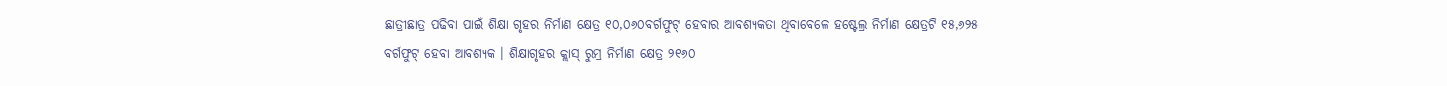ଛାତ୍ରୀଛାତ୍ର ପଢିବା ପାଇଁ ଶିକ୍ଷା ଗୃହର ନିର୍ମାଣ କ୍ଷେତ୍ର ୧୦,୦୬୦ବର୍ଗଫୁଟ୍ ହେବାର ଆବଶ୍ୟକତା ଥିବାବେଳେ ହଷ୍ଟେଲ୍ର ନିର୍ମାଣ କ୍ଷେତ୍ରଟି ୧୫,୬୨୫ ବର୍ଗଫୁଟ୍ ହେବା ଆବଶ୍ୟକ । ଶିକ୍ଷାଗୃହର କ୍ଲାସ୍ ରୁମ୍ର ନିର୍ମାଣ କ୍ଷେତ୍ର ୨୧୬୦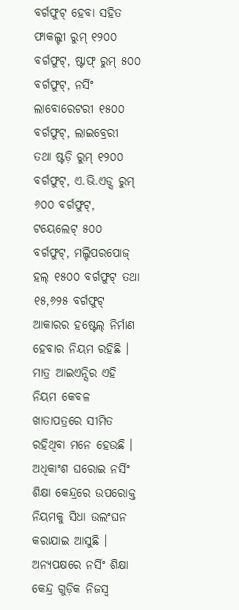ବର୍ଗଫୁଟ୍ ହେବା ସହିତ ଫାକଲ୍ଟୀ ରୁମ୍ ୧୨୦୦ ବର୍ଗଫୁଟ୍, ଷ୍ଟାଫ୍ ରୁମ୍ ୫୦୦ ବର୍ଗଫୁଟ୍, ନର୍ସିଂ ଲାବୋରେଟରୀ ୧୫୦୦ ବର୍ଗଫୁଟ୍, ଲାଇବ୍ରେରୀ ତଥା ଷ୍ଟଡ଼ି ରୁମ୍ ୧୨୦୦ ବର୍ଗଫୁଟ୍, ଏ.ଭି.ଏଡ୍ସ ରୁମ୍ ୬୦୦ ବର୍ଗଫୁଟ୍, ଟୟେଲେଟ୍ ୫୦୦ ବର୍ଗଫୁଟ୍, ମଲ୍ଟିପରପୋଜ୍ ହଲ୍ ୧୫୦୦ ବର୍ଗଫୁଟ୍ ତଥା ୧୫,୬୨୫ ବର୍ଗଫୁଟ୍ ଆକାରର ହଷ୍ଟେଲ୍ ନିର୍ମାଣ ହେବାର ନିୟମ ରହିଛି । ମାତ୍ର ଆଇଏନ୍ସିର ଏହି ନିୟମ କେବଳ ଖାତାପତ୍ରରେ ସୀମିତ ରହିଥିବା ମନେ ହେଉଛି । ଅଧିକାଂଶ ଘରୋଇ ନର୍ସିଂ ଶିକ୍ଷା କେନ୍ଦ୍ରରେ ଉପରୋକ୍ତ ନିୟମକୁ ସିଧା ଉଲଂଘନ କରାଯାଇ ଆସୁଛି । ଅନ୍ୟପକ୍ଷରେ ନର୍ସିଂ ଶିକ୍ଷା କେନ୍ଦ୍ର ଗୁଡ଼ିକ ନିଜସ୍ୱ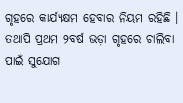ଗୃହରେ କାର୍ଯ୍ୟକ୍ଷମ ହେବାର ନିୟମ ରହିଛି । ତଥାପି ପ୍ରଥମ ୨ବର୍ଷ ଭଡ଼ା ଗୃହରେ ଚାଲିବା ପାଇଁ ସୁଯୋଗ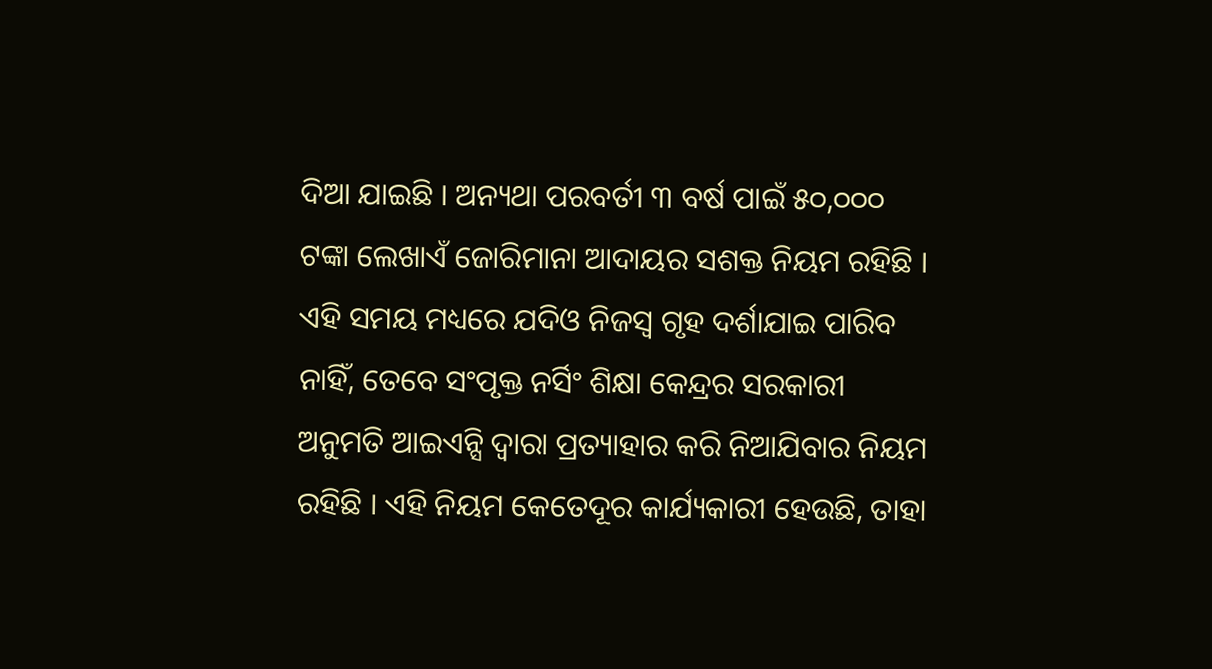ଦିଆ ଯାଇଛି । ଅନ୍ୟଥା ପରବର୍ତୀ ୩ ବର୍ଷ ପାଇଁ ୫୦,୦୦୦ ଟଙ୍କା ଲେଖାଏଁ ଜୋରିମାନା ଆଦାୟର ସଶକ୍ତ ନିୟମ ରହିଛି । ଏହି ସମୟ ମଧ୍ୟରେ ଯଦିଓ ନିଜସ୍ୱ ଗୃହ ଦର୍ଶାଯାଇ ପାରିବ ନାହିଁ, ତେବେ ସଂପୃକ୍ତ ନର୍ସିଂ ଶିକ୍ଷା କେନ୍ଦ୍ରର ସରକାରୀ ଅନୁମତି ଆଇଏନ୍ସି ଦ୍ୱାରା ପ୍ରତ୍ୟାହାର କରି ନିଆଯିବାର ନିୟମ ରହିଛି । ଏହି ନିୟମ କେତେଦୂର କାର୍ଯ୍ୟକାରୀ ହେଉଛି, ତାହା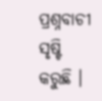ପ୍ରଶ୍ନବାଚୀ ସୃଷ୍ଟି କରୁଛି ।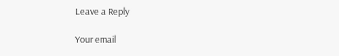Leave a Reply

Your email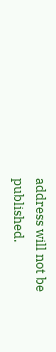address will not be published.